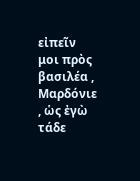εἰπεῖν μοι πρὸς βασιλέα , Μαρδόνιε , ὡς ἐγὼ τάδε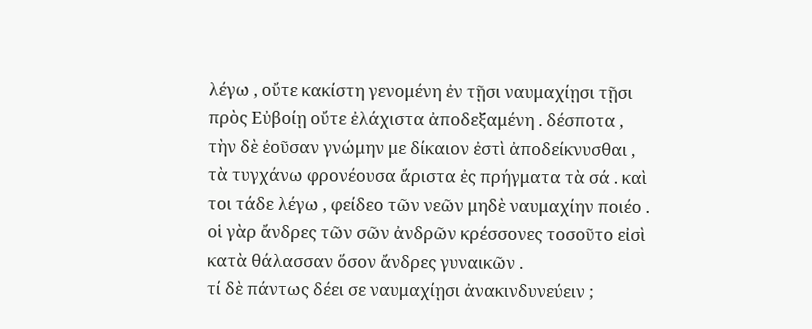λέγω , οὔτε κακίστη γενομένη ἐν τῇσι ναυμαχίῃσι τῇσι πρὸς Εὐβοίῃ οὔτε ἐλάχιστα ἀποδεξαμένη . δέσποτα , τὴν δὲ ἐοῦσαν γνώμην με δίκαιον ἐστὶ ἀποδείκνυσθαι , τὰ τυγχάνω φρονέουσα ἄριστα ἐς πρήγματα τὰ σά . καὶ τοι τάδε λέγω , φείδεο τῶν νεῶν μηδὲ ναυμαχίην ποιέο . οἱ γὰρ ἄνδρες τῶν σῶν ἀνδρῶν κρέσσονες τοσοῦτο εἰσὶ κατὰ θάλασσαν ὅσον ἄνδρες γυναικῶν .
τί δὲ πάντως δέει σε ναυμαχίῃσι ἀνακινδυνεύειν ;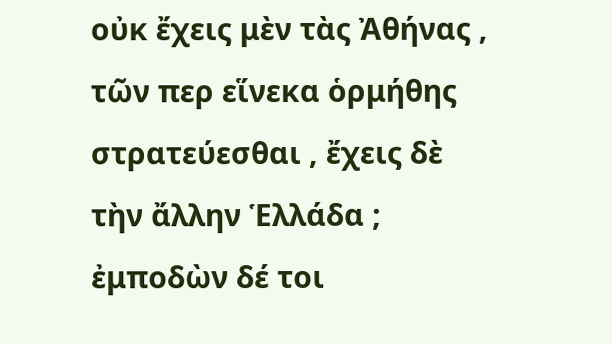οὐκ ἔχεις μὲν τὰς Ἀθήνας , τῶν περ εἵνεκα ὁρμήθης στρατεύεσθαι , ἔχεις δὲ τὴν ἄλλην Ἑλλάδα ; ἐμποδὼν δέ τοι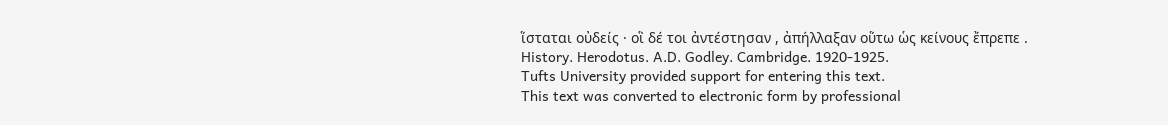ἵσταται οὐδείς · οἳ δέ τοι ἀντέστησαν , ἀπήλλαξαν οὕτω ὡς κείνους ἔπρεπε .
History. Herodotus. A.D. Godley. Cambridge. 1920-1925.
Tufts University provided support for entering this text.
This text was converted to electronic form by professional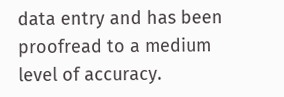data entry and has been proofread to a medium level of accuracy.